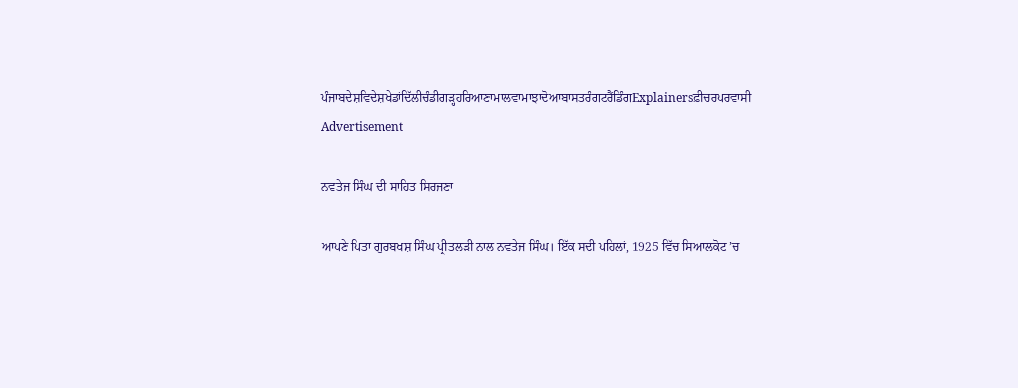ਪੰਜਾਬਦੇਸ਼ਵਿਦੇਸ਼ਖੇਡਾਂਦਿੱਲੀਚੰਡੀਗੜ੍ਹਹਰਿਆਣਾਮਾਲਵਾਮਾਝਾਦੋਆਬਾਸਤਰੰਗਟਰੈਂਡਿੰਗExplainersਫ਼ੀਚਰਪਰਵਾਸੀ
Advertisement

ਨਵਤੇਜ ਸਿੰਘ ਦੀ ਸਾਹਿਤ ਸਿਰਜਣਾ

ਆਪਣੇ ਪਿਤਾ ਗੁਰਬਖਸ਼ ਸਿੰਘ ਪ੍ਰੀਤਲੜੀ ਨਾਲ ਨਵਤੇਜ ਸਿੰਘ। ਇੱਕ ਸਦੀ ਪਹਿਲਾਂ, 1925 ਵਿੱਚ ਸਿਆਲਕੋਟ ’ਚ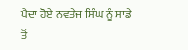ਪੈਦਾ ਹੋਏ ਨਵਤੇਜ ਸਿੰਘ ਨੂੰ ਸਾਡੇ ਤੋਂ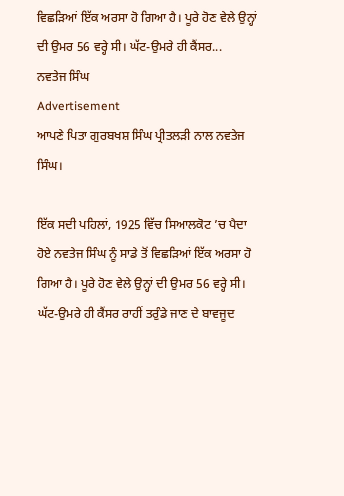ਵਿਛੜਿਆਂ ਇੱਕ ਅਰਸਾ ਹੋ ਗਿਆ ਹੈ। ਪੂਰੇ ਹੋਣ ਵੇਲੇ ਉਨ੍ਹਾਂ ਦੀ ਉਮਰ 56 ਵਰ੍ਹੇ ਸੀ। ਘੱਟ-ਉਮਰੇ ਹੀ ਕੈਂਸਰ...
ਨਵਤੇਜ ਸਿੰਘ
Advertisement
ਆਪਣੇ ਪਿਤਾ ਗੁਰਬਖਸ਼ ਸਿੰਘ ਪ੍ਰੀਤਲੜੀ ਨਾਲ ਨਵਤੇਜ ਸਿੰਘ।

ਇੱਕ ਸਦੀ ਪਹਿਲਾਂ, 1925 ਵਿੱਚ ਸਿਆਲਕੋਟ ’ਚ ਪੈਦਾ ਹੋਏ ਨਵਤੇਜ ਸਿੰਘ ਨੂੰ ਸਾਡੇ ਤੋਂ ਵਿਛੜਿਆਂ ਇੱਕ ਅਰਸਾ ਹੋ ਗਿਆ ਹੈ। ਪੂਰੇ ਹੋਣ ਵੇਲੇ ਉਨ੍ਹਾਂ ਦੀ ਉਮਰ 56 ਵਰ੍ਹੇ ਸੀ। ਘੱਟ-ਉਮਰੇ ਹੀ ਕੈਂਸਰ ਰਾਹੀਂ ਤਰੁੰਡੇ ਜਾਣ ਦੇ ਬਾਵਜੂਦ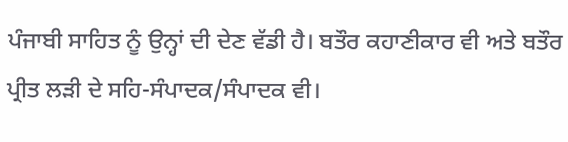ਪੰਜਾਬੀ ਸਾਹਿਤ ਨੂੰ ਉਨ੍ਹਾਂ ਦੀ ਦੇਣ ਵੱਡੀ ਹੈ। ਬਤੌਰ ਕਹਾਣੀਕਾਰ ਵੀ ਅਤੇ ਬਤੌਰ ਪ੍ਰੀਤ ਲੜੀ ਦੇ ਸਹਿ-ਸੰਪਾਦਕ/ਸੰਪਾਦਕ ਵੀ।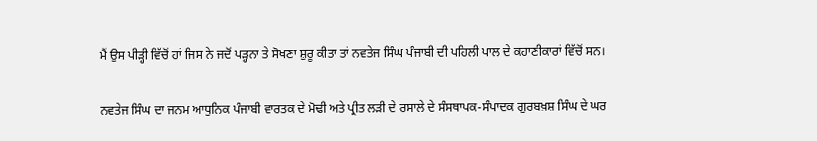ਮੈਂ ਉਸ ਪੀੜ੍ਹੀ ਵਿੱਚੋਂ ਹਾਂ ਜਿਸ ਨੇ ਜਦੋਂ ਪੜ੍ਹਨਾ ਤੇ ਸੋਖਣਾ ਸ਼ੁਰੂ ਕੀਤਾ ਤਾਂ ਨਵਤੇਜ ਸਿੰਘ ਪੰਜਾਬੀ ਦੀ ਪਹਿਲੀ ਪਾਲ ਦੇ ਕਹਾਣੀਕਾਰਾਂ ਵਿੱਚੋਂ ਸਨ।

ਨਵਤੇਜ ਸਿੰਘ ਦਾ ਜਨਮ ਆਧੁਨਿਕ ਪੰਜਾਬੀ ਵਾਰਤਕ ਦੇ ਮੋਢੀ ਅਤੇ ਪ੍ਰੀਤ ਲੜੀ ਦੇ ਰਸਾਲੇ ਦੇ ਸੰਸਥਾਪਕ-ਸੰਪਾਦਕ ਗੁਰਬਖ਼ਸ਼ ਸਿੰਘ ਦੇ ਘਰ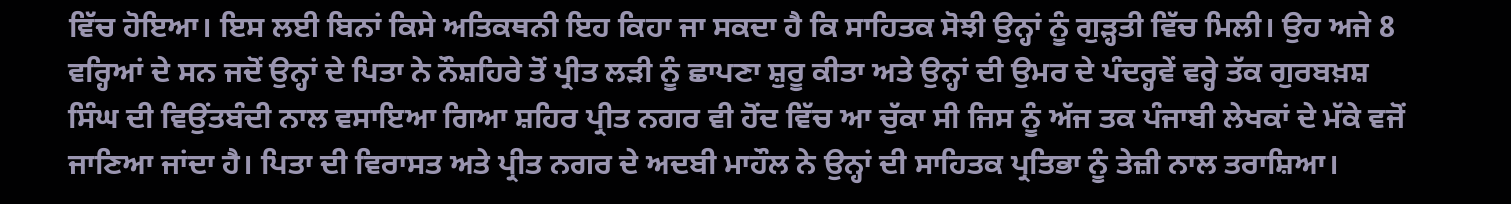ਵਿੱਚ ਹੋਇਆ। ਇਸ ਲਈ ਬਿਨਾਂ ਕਿਸੇ ਅਤਿਕਥਨੀ ਇਹ ਕਿਹਾ ਜਾ ਸਕਦਾ ਹੈ ਕਿ ਸਾਹਿਤਕ ਸੋਝੀ ਉਨ੍ਹਾਂ ਨੂੰ ਗੁੜ੍ਹਤੀ ਵਿੱਚ ਮਿਲੀ। ਉਹ ਅਜੇ 8 ਵਰ੍ਹਿਆਂ ਦੇ ਸਨ ਜਦੋਂ ਉਨ੍ਹਾਂ ਦੇ ਪਿਤਾ ਨੇ ਨੌਸ਼ਹਿਰੇ ਤੋਂ ਪ੍ਰੀਤ ਲੜੀ ਨੂੰ ਛਾਪਣਾ ਸ਼ੁਰੂ ਕੀਤਾ ਅਤੇ ਉਨ੍ਹਾਂ ਦੀ ਉਮਰ ਦੇ ਪੰਦਰ੍ਹਵੇਂ ਵਰ੍ਹੇ ਤੱਕ ਗੁਰਬਖ਼ਸ਼ ਸਿੰਘ ਦੀ ਵਿਉਂਤਬੰਦੀ ਨਾਲ ਵਸਾਇਆ ਗਿਆ ਸ਼ਹਿਰ ਪ੍ਰੀਤ ਨਗਰ ਵੀ ਹੋਂਦ ਵਿੱਚ ਆ ਚੁੱਕਾ ਸੀ ਜਿਸ ਨੂੰ ਅੱਜ ਤਕ ਪੰਜਾਬੀ ਲੇਖਕਾਂ ਦੇ ਮੱਕੇ ਵਜੋਂ ਜਾਣਿਆ ਜਾਂਦਾ ਹੈ। ਪਿਤਾ ਦੀ ਵਿਰਾਸਤ ਅਤੇ ਪ੍ਰੀਤ ਨਗਰ ਦੇ ਅਦਬੀ ਮਾਹੌਲ ਨੇ ਉਨ੍ਹਾਂ ਦੀ ਸਾਹਿਤਕ ਪ੍ਰਤਿਭਾ ਨੂੰ ਤੇਜ਼ੀ ਨਾਲ ਤਰਾਸ਼ਿਆ।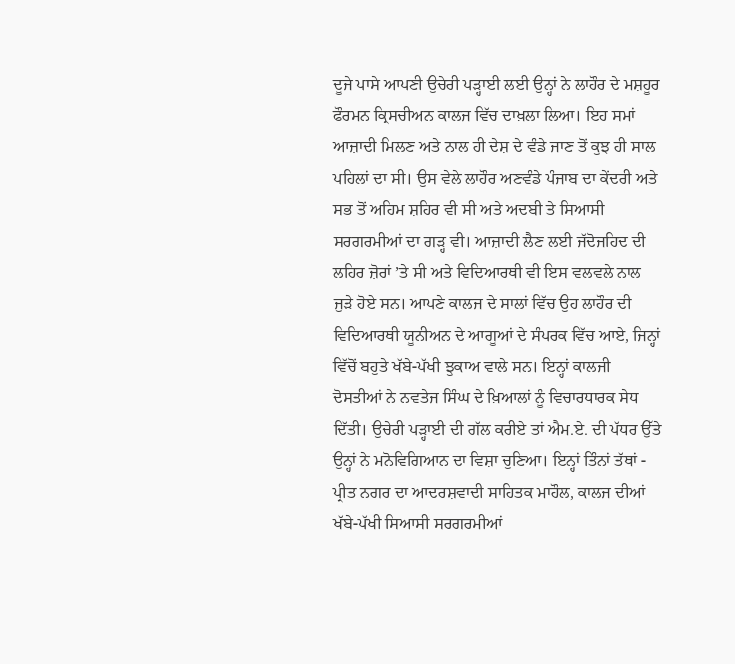ਦੂਜੇ ਪਾਸੇ ਆਪਣੀ ਉਚੇਰੀ ਪੜ੍ਹਾਈ ਲਈ ਉਨ੍ਹਾਂ ਨੇ ਲਾਹੌਰ ਦੇ ਮਸ਼ਹੂਰ ਫੌਰਮਨ ਕ੍ਰਿਸਚੀਅਨ ਕਾਲਜ ਵਿੱਚ ਦਾਖ਼ਲਾ ਲਿਆ। ਇਹ ਸਮਾਂ ਆਜ਼ਾਦੀ ਮਿਲਣ ਅਤੇ ਨਾਲ ਹੀ ਦੇਸ਼ ਦੇ ਵੰਡੇ ਜਾਣ ਤੋਂ ਕੁਝ ਹੀ ਸਾਲ ਪਹਿਲਾਂ ਦਾ ਸੀ। ਉਸ ਵੇਲੇ ਲਾਹੌਰ ਅਣਵੰਡੇ ਪੰਜਾਬ ਦਾ ਕੇਂਦਰੀ ਅਤੇ ਸਭ ਤੋਂ ਅਹਿਮ ਸ਼ਹਿਰ ਵੀ ਸੀ ਅਤੇ ਅਦਬੀ ਤੇ ਸਿਆਸੀ ਸਰਗਰਮੀਆਂ ਦਾ ਗੜ੍ਹ ਵੀ। ਆਜ਼ਾਦੀ ਲੈਣ ਲਈ ਜੱਦੋਜਹਿਦ ਦੀ ਲਹਿਰ ਜ਼ੋਰਾਂ ’ਤੇ ਸੀ ਅਤੇ ਵਿਦਿਆਰਥੀ ਵੀ ਇਸ ਵਲਵਲੇ ਨਾਲ ਜੁੜੇ ਹੋਏ ਸਨ। ਆਪਣੇ ਕਾਲਜ ਦੇ ਸਾਲਾਂ ਵਿੱਚ ਉਹ ਲਾਹੌਰ ਦੀ ਵਿਦਿਆਰਥੀ ਯੂਨੀਅਨ ਦੇ ਆਗੂਆਂ ਦੇ ਸੰਪਰਕ ਵਿੱਚ ਆਏ, ਜਿਨ੍ਹਾਂ ਵਿੱਚੋਂ ਬਹੁਤੇ ਖੱਬੇ-ਪੱਖੀ ਝੁਕਾਅ ਵਾਲੇ ਸਨ। ਇਨ੍ਹਾਂ ਕਾਲਜੀ ਦੋਸਤੀਆਂ ਨੇ ਨਵਤੇਜ ਸਿੰਘ ਦੇ ਖ਼ਿਆਲਾਂ ਨੂੰ ਵਿਚਾਰਧਾਰਕ ਸੇਧ ਦਿੱਤੀ। ਉਚੇਰੀ ਪੜ੍ਹਾਈ ਦੀ ਗੱਲ ਕਰੀਏ ਤਾਂ ਐਮ.ਏ. ਦੀ ਪੱਧਰ ਉੱਤੇ ਉਨ੍ਹਾਂ ਨੇ ਮਨੋਵਿਗਿਆਨ ਦਾ ਵਿਸ਼ਾ ਚੁਣਿਆ। ਇਨ੍ਹਾਂ ਤਿੰਨਾਂ ਤੱਥਾਂ - ਪ੍ਰੀਤ ਨਗਰ ਦਾ ਆਦਰਸ਼ਵਾਦੀ ਸਾਹਿਤਕ ਮਾਹੌਲ, ਕਾਲਜ ਦੀਆਂ ਖੱਬੇ-ਪੱਖੀ ਸਿਆਸੀ ਸਰਗਰਮੀਆਂ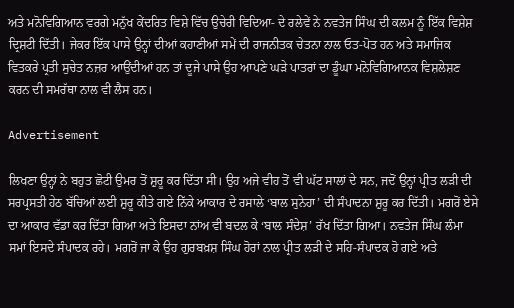ਅਤੇ ਮਨੋਵਿਗਿਆਨ ਵਰਗੇ ਮਨੁੱਖ ਕੇਂਦਰਿਤ ਵਿਸ਼ੇ ਵਿੱਚ ਉਚੇਰੀ ਵਿਦਿਆ- ਦੇ ਰਲੇਵੇਂ ਨੇ ਨਵਤੇਜ ਸਿੰਘ ਦੀ ਕਲਮ ਨੂੰ ਇੱਕ ਵਿਸ਼ੇਸ਼ ਦ੍ਰਿਸ਼ਟੀ ਦਿੱਤੀ। ਜੇਕਰ ਇੱਕ ਪਾਸੇ ਉਨ੍ਹਾਂ ਦੀਆਂ ਕਹਾਣੀਆਂ ਸਮੇਂ ਦੀ ਰਾਜਨੀਤਕ ਚੇਤਨਾ ਨਾਲ ਓਤ-ਪੋਤ ਹਨ ਅਤੇ ਸਮਾਜਿਕ ਵਿਤਕਰੇ ਪ੍ਰਤੀ ਸੁਚੇਤ ਨਜ਼ਰ ਆਉਂਦੀਆਂ ਹਨ ਤਾਂ ਦੂਜੇ ਪਾਸੇ ਉਹ ਆਪਣੇ ਘੜੇ ਪਾਤਰਾਂ ਦਾ ਡੂੰਘਾ ਮਨੋਵਿਗਿਆਨਕ ਵਿਸ਼ਲੇਸ਼ਣ ਕਰਨ ਦੀ ਸਮਰੱਥਾ ਨਾਲ ਵੀ ਲੈਸ ਹਨ।

Advertisement

ਲਿਖਣਾ ਉਨ੍ਹਾਂ ਨੇ ਬਹੁਤ ਛੋਟੀ ਉਮਰ ਤੋਂ ਸ਼ੁਰੂ ਕਰ ਦਿੱਤਾ ਸੀ। ਉਹ ਅਜੇ ਵੀਹ ਤੋਂ ਵੀ ਘੱਟ ਸਾਲਾਂ ਦੇ ਸਨ, ਜਦੋਂ ਉਨ੍ਹਾਂ ਪ੍ਰੀਤ ਲੜੀ ਦੀ ਸਰਪ੍ਰਸਤੀ ਹੇਠ ਬੱਚਿਆਂ ਲਈ ਸ਼ੁਰੂ ਕੀਤੇ ਗਏ ਨਿੱਕੇ ਆਕਾਰ ਦੇ ਰਸਾਲੇ ‘ਬਾਲ ਸੁਨੇਹਾ’ ਦੀ ਸੰਪਾਦਨਾ ਸ਼ੁਰੂ ਕਰ ਦਿੱਤੀ। ਮਗਰੋਂ ਏਸੇ ਦਾ ਆਕਾਰ ਵੱਡਾ ਕਰ ਦਿੱਤਾ ਗਿਆ ਅਤੇ ਇਸਦਾ ਨਾਂਅ ਵੀ ਬਦਲ ਕੇ ‘ਬਾਲ ਸੰਦੇਸ਼’ ਰੱਖ ਦਿੱਤਾ ਗਿਆ। ਨਵਤੇਜ ਸਿੰਘ ਲੰਮਾ ਸਮਾਂ ਇਸਦੇ ਸੰਪਾਦਕ ਰਹੇ। ਮਗਰੋਂ ਜਾ ਕੇ ਉਹ ਗੁਰਬਖ਼ਸ਼ ਸਿੰਘ ਹੋਰਾਂ ਨਾਲ ਪ੍ਰੀਤ ਲੜੀ ਦੇ ਸਹਿ-ਸੰਪਾਦਕ ਹੋ ਗਏ ਅਤੇ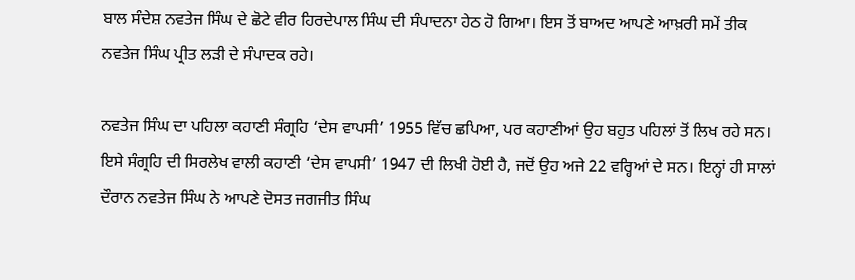ਬਾਲ ਸੰਦੇਸ਼ ਨਵਤੇਜ ਸਿੰਘ ਦੇ ਛੋਟੇ ਵੀਰ ਹਿਰਦੇਪਾਲ ਸਿੰਘ ਦੀ ਸੰਪਾਦਨਾ ਹੇਠ ਹੋ ਗਿਆ। ਇਸ ਤੋਂ ਬਾਅਦ ਆਪਣੇ ਆਖ਼ਰੀ ਸਮੇਂ ਤੀਕ ਨਵਤੇਜ ਸਿੰਘ ਪ੍ਰੀਤ ਲੜੀ ਦੇ ਸੰਪਾਦਕ ਰਹੇ।

ਨਵਤੇਜ ਸਿੰਘ ਦਾ ਪਹਿਲਾ ਕਹਾਣੀ ਸੰਗ੍ਰਹਿ ‘ਦੇਸ ਵਾਪਸੀ’ 1955 ਵਿੱਚ ਛਪਿਆ, ਪਰ ਕਹਾਣੀਆਂ ਉਹ ਬਹੁਤ ਪਹਿਲਾਂ ਤੋਂ ਲਿਖ ਰਹੇ ਸਨ। ਇਸੇ ਸੰਗ੍ਰਹਿ ਦੀ ਸਿਰਲੇਖ ਵਾਲੀ ਕਹਾਣੀ ‘ਦੇਸ ਵਾਪਸੀ’ 1947 ਦੀ ਲਿਖੀ ਹੋਈ ਹੈ, ਜਦੋਂ ਉਹ ਅਜੇ 22 ਵਰ੍ਹਿਆਂ ਦੇ ਸਨ। ਇਨ੍ਹਾਂ ਹੀ ਸਾਲਾਂ ਦੌਰਾਨ ਨਵਤੇਜ ਸਿੰਘ ਨੇ ਆਪਣੇ ਦੋਸਤ ਜਗਜੀਤ ਸਿੰਘ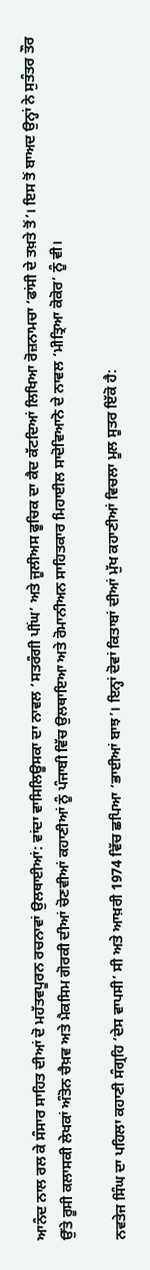ਆਨੰਦ ਨਾਲ ਰਲ ਕੇ ਸੰਸਾਰ ਸਾਹਿਤ ਦੀਆਂ ਦੋ ਮਹੱਤਵਪੂਰਨ ਰਚਨਾਵਾਂ ਉਲਥਾਈਆਂ: ਵਾਂਦਾ ਵਾਸਿਲਿਊਸਕਾ ਦਾ ਨਾਵਲ ‘ਸਤਰੰਗੀ ਪੀਂਘ’ ਅਤੇ ਜੂਲੀਅਸ ਫੂਚਿਕ ਦਾ ਕੈਦ ਕੱਟਦਿਆਂ ਲਿਖਿਆ ਰੋਜ਼ਨਾਮਚਾ ‘ਫਾਂਸੀ ਦੇ ਤਖ਼ਤੇ ਤੋਂ’। ਇਸ ਤੋਂ ਬਾਅਦ ਉਨ੍ਹਾਂ ਨੇ ਸੁਤੰਤਰ ਤੌਰ ਉੱਤੇ ਰੂਸੀ ਕਲਾਸਕੀ ਲੇਖਕਾਂ ਅੰਤੋਨ ਚੈਖ਼ਵ ਅਤੇ ਮੈਕਸਿਮ ਗੋਰਕੀ ਦੀਆਂ ਚੋਣਵੀਆਂ ਕਹਾਣੀਆਂ ਨੂੰ ਪੰਜਾਬੀ ਵਿੱਚ ਉਲਥਾਇਆ ਅਤੇ ਰੋਮਾਨੀਅਨ ਸਾਹਿਤਕਾਰ ਮਿਹਾਈਲ ਸਾਦੋਵਿਆਨੋ ਦੇ ਨਾਵਲ ‘ਮੀਤ੍ਰਿਆ ਕੋਕੋਰ’ ਨੂੰ ਵੀ।

ਨਵਤੇਜ ਸਿੰਘ ਦਾ ਪਹਿਲਾ ਕਹਾਣੀ ਸੰਗ੍ਰਹਿ ‘ਦੇਸ ਵਾਪਸੀ’ ਸੀ ਅਤੇ ਆਖ਼ਰੀ 1974 ਵਿੱਚ ਛਪਿਆ ‘ਭਾਈਆਂ ਬਾਝ’। ਇਨ੍ਹਾਂ ਦੋਵਾਂ ਕਿਤਾਬਾਂ ਦੀਆਂ ਮੁੱਖ ਕਹਾਣੀਆਂ ਵਿਚਲਾ ਮੂਲ ਸੂਤਰ ਇੱਕੋ ਹੈ: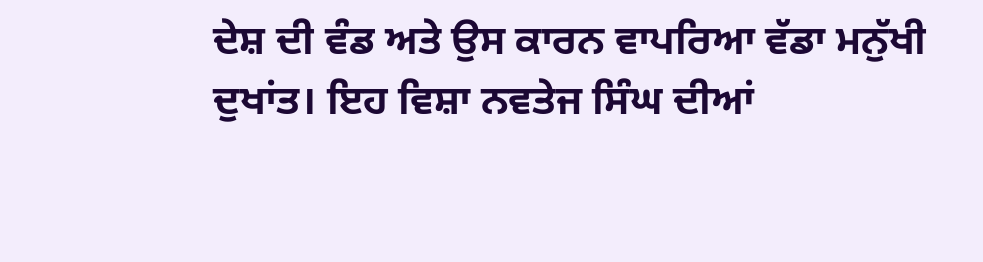ਦੇਸ਼ ਦੀ ਵੰਡ ਅਤੇ ਉਸ ਕਾਰਨ ਵਾਪਰਿਆ ਵੱਡਾ ਮਨੁੱਖੀ ਦੁਖਾਂਤ। ਇਹ ਵਿਸ਼ਾ ਨਵਤੇਜ ਸਿੰਘ ਦੀਆਂ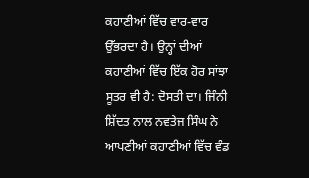ਕਹਾਣੀਆਂ ਵਿੱਚ ਵਾਰ-ਵਾਰ ਉੱਭਰਦਾ ਹੈ। ਉਨ੍ਹਾਂ ਦੀਆਂ ਕਹਾਣੀਆਂ ਵਿੱਚ ਇੱਕ ਹੋਰ ਸਾਂਝਾ ਸੂਤਰ ਵੀ ਹੈ: ਦੋਸਤੀ ਦਾ। ਜਿੰਨੀ ਸ਼ਿੱਦਤ ਨਾਲ ਨਵਤੇਜ ਸਿੰਘ ਨੇ ਆਪਣੀਆਂ ਕਹਾਣੀਆਂ ਵਿੱਚ ਵੰਡ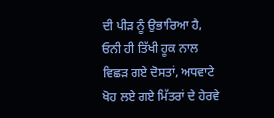ਦੀ ਪੀੜ ਨੂੰ ਉਭਾਰਿਆ ਹੈ, ਓਨੀ ਹੀ ਤਿੱਖੀ ਹੂਕ ਨਾਲ ਵਿਛੜ ਗਏ ਦੋਸਤਾਂ, ਅਧਵਾਟੇ ਖੋਹ ਲਏ ਗਏ ਮਿੱਤਰਾਂ ਦੇ ਹੇਰਵੇ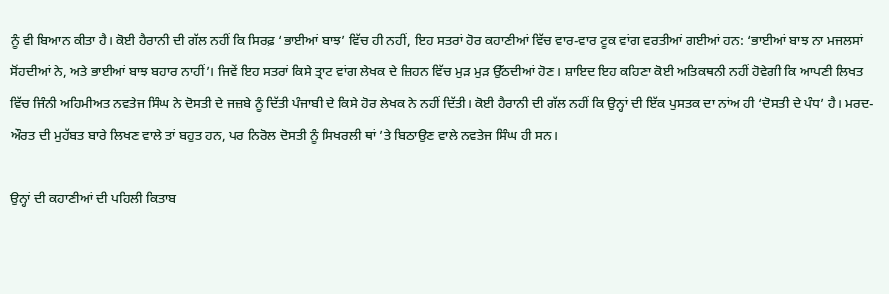ਨੂੰ ਵੀ ਬਿਆਨ ਕੀਤਾ ਹੈ। ਕੋਈ ਹੈਰਾਨੀ ਦੀ ਗੱਲ ਨਹੀਂ ਕਿ ਸਿਰਫ਼ ‘ਭਾਈਆਂ ਬਾਝ’ ਵਿੱਚ ਹੀ ਨਹੀਂ, ਇਹ ਸਤਰਾਂ ਹੋਰ ਕਹਾਣੀਆਂ ਵਿੱਚ ਵਾਰ-ਵਾਰ ਟੂਕ ਵਾਂਗ ਵਰਤੀਆਂ ਗਈਆਂ ਹਨ: ‘ਭਾਈਆਂ ਬਾਝ ਨਾ ਮਜਲਸਾਂ ਸੋਂਹਦੀਆਂ ਨੇ, ਅਤੇ ਭਾਈਆਂ ਬਾਝ ਬਹਾਰ ਨਾਹੀਂ’। ਜਿਵੇਂ ਇਹ ਸਤਰਾਂ ਕਿਸੇ ਤ੍ਰਾਟ ਵਾਂਗ ਲੇਖਕ ਦੇ ਜ਼ਿਹਨ ਵਿੱਚ ਮੁੜ ਮੁੜ ਉੱਠਦੀਆਂ ਹੋਣ। ਸ਼ਾਇਦ ਇਹ ਕਹਿਣਾ ਕੋਈ ਅਤਿਕਥਨੀ ਨਹੀਂ ਹੋਵੇਗੀ ਕਿ ਆਪਣੀ ਲਿਖਤ ਵਿੱਚ ਜਿੰਨੀ ਅਹਿਮੀਅਤ ਨਵਤੇਜ ਸਿੰਘ ਨੇ ਦੋਸਤੀ ਦੇ ਜਜ਼ਬੇ ਨੂੰ ਦਿੱਤੀ ਪੰਜਾਬੀ ਦੇ ਕਿਸੇ ਹੋਰ ਲੇਖਕ ਨੇ ਨਹੀਂ ਦਿੱਤੀ। ਕੋਈ ਹੈਰਾਨੀ ਦੀ ਗੱਲ ਨਹੀਂ ਕਿ ਉਨ੍ਹਾਂ ਦੀ ਇੱਕ ਪੁਸਤਕ ਦਾ ਨਾਂਅ ਹੀ ‘ਦੋਸਤੀ ਦੇ ਪੰਧ’ ਹੈ। ਮਰਦ-ਔਰਤ ਦੀ ਮੁਹੱਬਤ ਬਾਰੇ ਲਿਖਣ ਵਾਲੇ ਤਾਂ ਬਹੁਤ ਹਨ, ਪਰ ਨਿਰੋਲ ਦੋਸਤੀ ਨੂੰ ਸਿਖਰਲੀ ਥਾਂ ’ਤੇ ਬਿਠਾਉਣ ਵਾਲੇ ਨਵਤੇਜ ਸਿੰਘ ਹੀ ਸਨ।

ਉਨ੍ਹਾਂ ਦੀ ਕਹਾਣੀਆਂ ਦੀ ਪਹਿਲੀ ਕਿਤਾਬ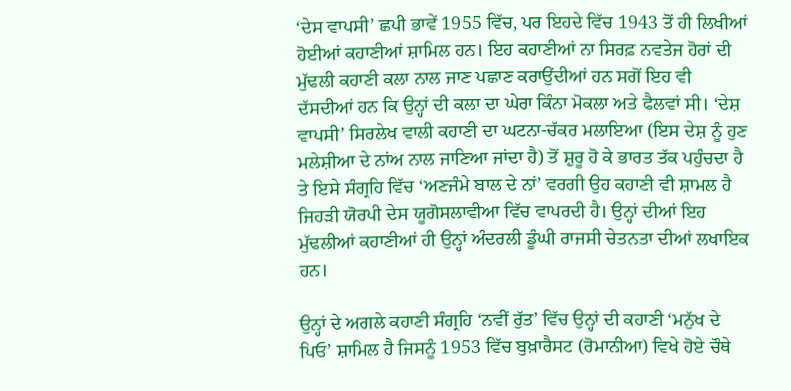‘ਦੇਸ ਵਾਪਸੀ’ ਛਪੀ ਭਾਵੇਂ 1955 ਵਿੱਚ, ਪਰ ਇਹਦੇ ਵਿੱਚ 1943 ਤੋਂ ਹੀ ਲਿਖੀਆਂ ਹੋਈਆਂ ਕਹਾਣੀਆਂ ਸ਼ਾਮਿਲ ਹਨ। ਇਹ ਕਹਾਣੀਆਂ ਨਾ ਸਿਰਫ਼ ਨਵਤੇਜ ਹੋਰਾਂ ਦੀ ਮੁੱਢਲੀ ਕਹਾਣੀ ਕਲਾ ਨਾਲ ਜਾਣ ਪਛਾਣ ਕਰਾਉਂਦੀਆਂ ਹਨ ਸਗੋਂ ਇਹ ਵੀ ਦੱਸਦੀਆਂ ਹਨ ਕਿ ਉਨ੍ਹਾਂ ਦੀ ਕਲਾ ਦਾ ਘੇਰਾ ਕਿੰਨਾ ਮੋਕਲਾ ਅਤੇ ਫੈਲਵਾਂ ਸੀ। ‘ਦੇਸ਼ ਵਾਪਸੀ’ ਸਿਰਲੇਖ ਵਾਲੀ ਕਹਾਣੀ ਦਾ ਘਟਨਾ-ਚੱਕਰ ਮਲਾਇਆ (ਇਸ ਦੇਸ਼ ਨੂੰ ਹੁਣ ਮਲੇਸ਼ੀਆ ਦੇ ਨਾਂਅ ਨਾਲ ਜਾਣਿਆ ਜਾਂਦਾ ਹੈ) ਤੋਂ ਸ਼ੁਰੂ ਹੋ ਕੇ ਭਾਰਤ ਤੱਕ ਪਹੁੰਚਦਾ ਹੈ ਤੇ ਇਸੇ ਸੰਗ੍ਰਹਿ ਵਿੱਚ ‘ਅਣਜੰਮੇ ਬਾਲ ਦੇ ਨਾਂ’ ਵਰਗੀ ਉਹ ਕਹਾਣੀ ਵੀ ਸ਼ਾਮਲ ਹੈ ਜਿਹੜੀ ਯੋਰਪੀ ਦੇਸ ਯੂਗੋਸਲਾਵੀਆ ਵਿੱਚ ਵਾਪਰਦੀ ਹੈ। ਉਨ੍ਹਾਂ ਦੀਆਂ ਇਹ ਮੁੱਢਲੀਆਂ ਕਹਾਣੀਆਂ ਹੀ ਉਨ੍ਹਾਂ ਅੰਦਰਲੀ ਡੂੰਘੀ ਰਾਜਸੀ ਚੇਤਨਤਾ ਦੀਆਂ ਲਖਾਇਕ ਹਨ।

ਉਨ੍ਹਾਂ ਦੇ ਅਗਲੇ ਕਹਾਣੀ ਸੰਗ੍ਰਹਿ ‘ਨਵੀਂ ਰੁੱਤ’ ਵਿੱਚ ਉਨ੍ਹਾਂ ਦੀ ਕਹਾਣੀ ‘ਮਨੁੱਖ ਦੇ ਪਿਓ’ ਸ਼ਾਮਿਲ ਹੈ ਜਿਸਨੂੰ 1953 ਵਿੱਚ ਬੁਖ਼ਾਰੈਸਟ (ਰੋਮਾਨੀਆ) ਵਿਖੇ ਹੋਏ ਚੌਥੇ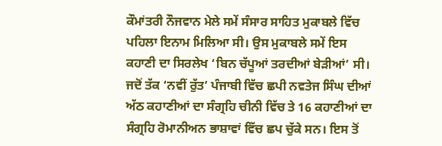ਕੌਮਾਂਤਰੀ ਨੌਜਵਾਨ ਮੇਲੇ ਸਮੇਂ ਸੰਸਾਰ ਸਾਹਿਤ ਮੁਕਾਬਲੇ ਵਿੱਚ ਪਹਿਲਾ ਇਨਾਮ ਮਿਲਿਆ ਸੀ। ਉਸ ਮੁਕਾਬਲੇ ਸਮੇਂ ਇਸ ਕਹਾਣੀ ਦਾ ਸਿਰਲੇਖ ‘ਬਿਨ ਚੱਪੂਆਂ ਤਰਦੀਆਂ ਬੇੜੀਆਂ’ ਸੀ। ਜਦੋਂ ਤੱਕ ‘ਨਵੀਂ ਰੁੱਤ’ ਪੰਜਾਬੀ ਵਿੱਚ ਛਪੀ ਨਵਤੇਜ ਸਿੰਘ ਦੀਆਂ ਅੱਠ ਕਹਾਣੀਆਂ ਦਾ ਸੰਗ੍ਰਹਿ ਚੀਨੀ ਵਿੱਚ ਤੇ 16 ਕਹਾਣੀਆਂ ਦਾ ਸੰਗ੍ਰਹਿ ਰੋਮਾਨੀਅਨ ਭਾਸ਼ਾਵਾਂ ਵਿੱਚ ਛਪ ਚੁੱਕੇ ਸਨ। ਇਸ ਤੋਂ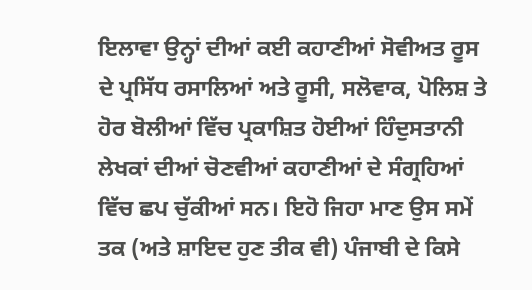ਇਲਾਵਾ ਉਨ੍ਹਾਂ ਦੀਆਂ ਕਈ ਕਹਾਣੀਆਂ ਸੋਵੀਅਤ ਰੂਸ ਦੇ ਪ੍ਰਸਿੱਧ ਰਸਾਲਿਆਂ ਅਤੇ ਰੂਸੀ, ਸਲੋਵਾਕ, ਪੋਲਿਸ਼ ਤੇ ਹੋਰ ਬੋਲੀਆਂ ਵਿੱਚ ਪ੍ਰਕਾਸ਼ਿਤ ਹੋਈਆਂ ਹਿੰਦੁਸਤਾਨੀ ਲੇਖਕਾਂ ਦੀਆਂ ਚੋਣਵੀਆਂ ਕਹਾਣੀਆਂ ਦੇ ਸੰਗ੍ਰਹਿਆਂ ਵਿੱਚ ਛਪ ਚੁੱਕੀਆਂ ਸਨ। ਇਹੋ ਜਿਹਾ ਮਾਣ ਉਸ ਸਮੇਂ ਤਕ (ਅਤੇ ਸ਼ਾਇਦ ਹੁਣ ਤੀਕ ਵੀ) ਪੰਜਾਬੀ ਦੇ ਕਿਸੇ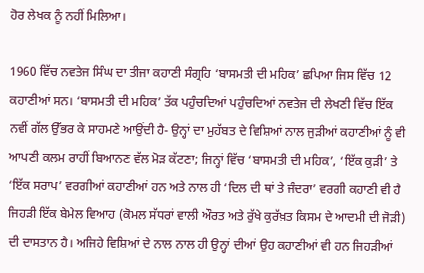ਹੋਰ ਲੇਖਕ ਨੂੰ ਨਹੀਂ ਮਿਲਿਆ।

1960 ਵਿੱਚ ਨਵਤੇਜ ਸਿੰਘ ਦਾ ਤੀਜਾ ਕਹਾਣੀ ਸੰਗ੍ਰਹਿ ‘ਬਾਸਮਤੀ ਦੀ ਮਹਿਕ’ ਛਪਿਆ ਜਿਸ ਵਿੱਚ 12 ਕਹਾਣੀਆਂ ਸਨ। ‘ਬਾਸਮਤੀ ਦੀ ਮਹਿਕ’ ਤੱਕ ਪਹੁੰਚਦਿਆਂ ਪਹੁੰਚਦਿਆਂ ਨਵਤੇਜ ਦੀ ਲੇਖਣੀ ਵਿੱਚ ਇੱਕ ਨਵੀਂ ਗੱਲ ਉੱਭਰ ਕੇ ਸਾਹਮਣੇ ਆਉਂਦੀ ਹੈ- ਉਨ੍ਹਾਂ ਦਾ ਮੁਹੱਬਤ ਦੇ ਵਿਸ਼ਿਆਂ ਨਾਲ ਜੁੜੀਆਂ ਕਹਾਣੀਆਂ ਨੂੰ ਵੀ ਆਪਣੀ ਕਲਮ ਰਾਹੀਂ ਬਿਆਨਣ ਵੱਲ ਮੋੜ ਕੱਟਣਾ; ਜਿਨ੍ਹਾਂ ਵਿੱਚ ‘ਬਾਸਮਤੀ ਦੀ ਮਹਿਕ’, ‘ਇੱਕ ਕੁੜੀ’ ਤੇ ‘ਇੱਕ ਸਰਾਪ’ ਵਰਗੀਆਂ ਕਹਾਣੀਆਂ ਹਨ ਅਤੇ ਨਾਲ ਹੀ ‘ਦਿਲ ਦੀ ਥਾਂ ਤੇ ਜੰਦਰਾ’ ਵਰਗੀ ਕਹਾਣੀ ਵੀ ਹੈ ਜਿਹੜੀ ਇੱਕ ਬੇਮੇਲ ਵਿਆਹ (ਕੋਮਲ ਸੱਧਰਾਂ ਵਾਲੀ ਔਰਤ ਅਤੇ ਰੁੱਖੇ ਕੁਰੱਖ਼ਤ ਕਿਸਮ ਦੇ ਆਦਮੀ ਦੀ ਜੋੜੀ) ਦੀ ਦਾਸਤਾਨ ਹੈ। ਅਜਿਹੇ ਵਿਸ਼ਿਆਂ ਦੇ ਨਾਲ ਨਾਲ ਹੀ ਉਨ੍ਹਾਂ ਦੀਆਂ ਉਹ ਕਹਾਣੀਆਂ ਵੀ ਹਨ ਜਿਹੜੀਆਂ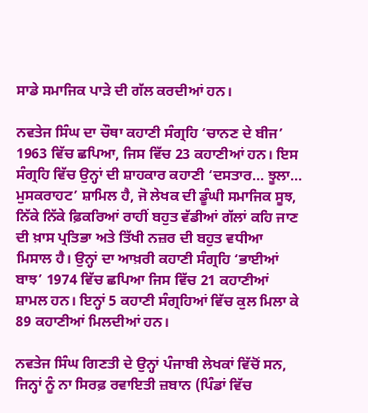ਸਾਡੇ ਸਮਾਜਿਕ ਪਾੜੇ ਦੀ ਗੱਲ ਕਰਦੀਆਂ ਹਨ।

ਨਵਤੇਜ ਸਿੰਘ ਦਾ ਚੌਥਾ ਕਹਾਣੀ ਸੰਗ੍ਰਹਿ ‘ਚਾਨਣ ਦੇ ਬੀਜ’ 1963 ਵਿੱਚ ਛਪਿਆ, ਜਿਸ ਵਿੱਚ 23 ਕਹਾਣੀਆਂ ਹਨ। ਇਸ ਸੰਗ੍ਰਹਿ ਵਿੱਚ ਉਨ੍ਹਾਂ ਦੀ ਸ਼ਾਹਕਾਰ ਕਹਾਣੀ ‘ਦਸਤਾਰ... ਝੂਲਾ... ਮੁਸਕਰਾਹਟ’ ਸ਼ਾਮਿਲ ਹੈ, ਜੋ ਲੇਖਕ ਦੀ ਡੂੰਘੀ ਸਮਾਜਿਕ ਸੂਝ, ਨਿੱਕੇ ਨਿੱਕੇ ਫ਼ਿਕਰਿਆਂ ਰਾਹੀਂ ਬਹੁਤ ਵੱਡੀਆਂ ਗੱਲਾਂ ਕਹਿ ਜਾਣ ਦੀ ਖ਼ਾਸ ਪ੍ਰਤਿਭਾ ਅਤੇ ਤਿੱਖੀ ਨਜ਼ਰ ਦੀ ਬਹੁਤ ਵਧੀਆ ਮਿਸਾਲ ਹੈ। ਉਨ੍ਹਾਂ ਦਾ ਆਖ਼ਰੀ ਕਹਾਣੀ ਸੰਗ੍ਰਹਿ ‘ਭਾਈਆਂ ਬਾਝ’ 1974 ਵਿੱਚ ਛਪਿਆ ਜਿਸ ਵਿੱਚ 21 ਕਹਾਣੀਆਂ ਸ਼ਾਮਲ ਹਨ। ਇਨ੍ਹਾਂ 5 ਕਹਾਣੀ ਸੰਗ੍ਰਹਿਆਂ ਵਿੱਚ ਕੁਲ ਮਿਲਾ ਕੇ 89 ਕਹਾਣੀਆਂ ਮਿਲਦੀਆਂ ਹਨ।

ਨਵਤੇਜ ਸਿੰਘ ਗਿਣਤੀ ਦੇ ਉਨ੍ਹਾਂ ਪੰਜਾਬੀ ਲੇਖਕਾਂ ਵਿੱਚੋਂ ਸਨ, ਜਿਨ੍ਹਾਂ ਨੂੰ ਨਾ ਸਿਰਫ਼ ਰਵਾਇਤੀ ਜ਼ਬਾਨ (ਪਿੰਡਾਂ ਵਿੱਚ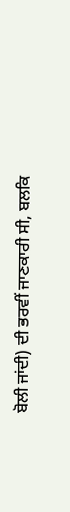ਬੋਲੀ ਜਾਂਦੀ) ਦੀ ਭਰਵੀਂ ਜਾਣਕਾਰੀ ਸੀ, ਬਲਕਿ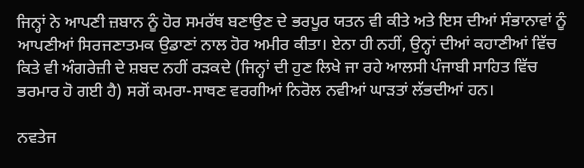ਜਿਨ੍ਹਾਂ ਨੇ ਆਪਣੀ ਜ਼ਬਾਨ ਨੂੰ ਹੋਰ ਸਮਰੱਥ ਬਣਾਉਣ ਦੇ ਭਰਪੂਰ ਯਤਨ ਵੀ ਕੀਤੇ ਅਤੇ ਇਸ ਦੀਆਂ ਸੰਭਾਨਾਵਾਂ ਨੂੰ ਆਪਣੀਆਂ ਸਿਰਜਣਾਤਮਕ ਉਡਾਣਾਂ ਨਾਲ ਹੋਰ ਅਮੀਰ ਕੀਤਾ। ਏਨਾ ਹੀ ਨਹੀਂ, ਉਨ੍ਹਾਂ ਦੀਆਂ ਕਹਾਣੀਆਂ ਵਿੱਚ ਕਿਤੇ ਵੀ ਅੰਗਰੇਜ਼ੀ ਦੇ ਸ਼ਬਦ ਨਹੀਂ ਰੜਕਦੇ (ਜਿਨ੍ਹਾਂ ਦੀ ਹੁਣ ਲਿਖੇ ਜਾ ਰਹੇ ਆਲਸੀ ਪੰਜਾਬੀ ਸਾਹਿਤ ਵਿੱਚ ਭਰਮਾਰ ਹੋ ਗਈ ਹੈ) ਸਗੋਂ ਕਮਰਾ-ਸਾਥਣ ਵਰਗੀਆਂ ਨਿਰੋਲ ਨਵੀਆਂ ਘਾੜਤਾਂ ਲੱਭਦੀਆਂ ਹਨ।

ਨਵਤੇਜ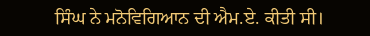ਸਿੰਘ ਨੇ ਮਨੋਵਿਗਿਆਨ ਦੀ ਐਮ.ਏ. ਕੀਤੀ ਸੀ।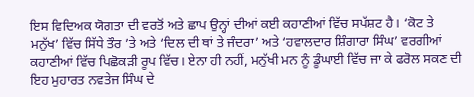ਇਸ ਵਿਦਿਅਕ ਯੋਗਤਾ ਦੀ ਵਰਤੋਂ ਅਤੇ ਛਾਪ ਉਨ੍ਹਾਂ ਦੀਆਂ ਕਈ ਕਹਾਣੀਆਂ ਵਿੱਚ ਸਪੱਸ਼ਟ ਹੈ। ‘ਕੋਟ ਤੇ ਮਨੁੱਖ’ ਵਿੱਚ ਸਿੱਧੇ ਤੌਰ ’ਤੇ ਅਤੇ ‘ਦਿਲ ਦੀ ਥਾਂ ਤੇ ਜੰਦਰਾ’ ਅਤੇ ‘ਹਵਾਲਦਾਰ ਸ਼ਿੰਗਾਰਾ ਸਿੰਘ’ ਵਰਗੀਆਂ ਕਹਾਣੀਆਂ ਵਿੱਚ ਪਿਛੋਕੜੀ ਰੂਪ ਵਿੱਚ। ਏਨਾ ਹੀ ਨਹੀਂ, ਮਨੁੱਖੀ ਮਨ ਨੂੰ ਡੂੰਘਾਈ ਵਿੱਚ ਜਾ ਕੇ ਫਰੋਲ ਸਕਣ ਦੀ ਇਹ ਮੁਹਾਰਤ ਨਵਤੇਜ ਸਿੰਘ ਦੇ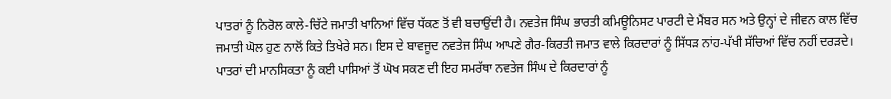ਪਾਤਰਾਂ ਨੂੰ ਨਿਰੋਲ ਕਾਲੇ-ਚਿੱਟੇ ਜਮਾਤੀ ਖਾਨਿਆਂ ਵਿੱਚ ਧੱਕਣ ਤੋਂ ਵੀ ਬਚਾਉਂਦੀ ਹੈ। ਨਵਤੇਜ ਸਿੰਘ ਭਾਰਤੀ ਕਮਿਊਨਿਸਟ ਪਾਰਟੀ ਦੇ ਮੈਂਬਰ ਸਨ ਅਤੇ ਉਨ੍ਹਾਂ ਦੇ ਜੀਵਨ ਕਾਲ ਵਿੱਚ ਜਮਾਤੀ ਘੋਲ ਹੁਣ ਨਾਲੋਂ ਕਿਤੇ ਤਿਖੇਰੇ ਸਨ। ਇਸ ਦੇ ਬਾਵਜੂਦ ਨਵਤੇਜ ਸਿੰਘ ਆਪਣੇ ਗੈਰ-ਕਿਰਤੀ ਜਮਾਤ ਵਾਲੇ ਕਿਰਦਾਰਾਂ ਨੂੰ ਸਿੱਧੜ ਨਾਂਹ-ਪੱਖੀ ਸੱਚਿਆਂ ਵਿੱਚ ਨਹੀਂ ਦਰੜਦੇ। ਪਾਤਰਾਂ ਦੀ ਮਾਨਸਿਕਤਾ ਨੂੰ ਕਈ ਪਾਸਿਆਂ ਤੋਂ ਘੋਖ ਸਕਣ ਦੀ ਇਹ ਸਮਰੱਥਾ ਨਵਤੇਜ ਸਿੰਘ ਦੇ ਕਿਰਦਾਰਾਂ ਨੂੰ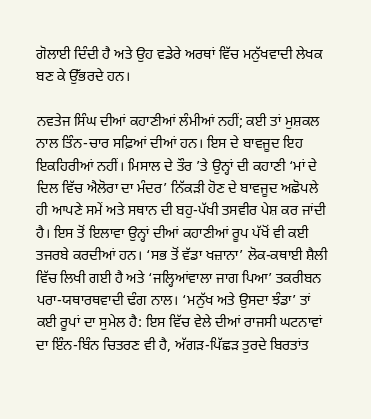ਗੋਲਾਈ ਦਿੰਦੀ ਹੈ ਅਤੇ ਉਹ ਵਡੇਰੇ ਅਰਥਾਂ ਵਿੱਚ ਮਨੁੱਖਵਾਦੀ ਲੇਖਕ ਬਣ ਕੇ ਉੱਭਰਦੇ ਹਨ।

ਨਵਤੇਜ ਸਿੰਘ ਦੀਆਂ ਕਹਾਣੀਆਂ ਲੰਮੀਆਂ ਨਹੀਂ; ਕਈ ਤਾਂ ਮੁਸ਼ਕਲ ਨਾਲ ਤਿੰਨ-ਚਾਰ ਸਫ਼ਿਆਂ ਦੀਆਂ ਹਨ। ਇਸ ਦੇ ਬਾਵਜੂਦ ਇਹ ਇਕਹਿਰੀਆਂ ਨਹੀਂ। ਮਿਸਾਲ ਦੇ ਤੌਰ ’ਤੇ ਉਨ੍ਹਾਂ ਦੀ ਕਹਾਣੀ ‘ਮਾਂ ਦੇ ਦਿਲ ਵਿੱਚ ਐਲੋਰਾ ਦਾ ਮੰਦਰ’ ਨਿੱਕੜੀ ਹੋਣ ਦੇ ਬਾਵਜੂਦ ਅਛੋਪਲੇ ਹੀ ਆਪਣੇ ਸਮੇਂ ਅਤੇ ਸਥਾਨ ਦੀ ਬਹੁ-ਪੱਖੀ ਤਸਵੀਰ ਪੇਸ਼ ਕਰ ਜਾਂਦੀ ਹੈ। ਇਸ ਤੋਂ ਇਲਾਵਾ ਉਨ੍ਹਾਂ ਦੀਆਂ ਕਹਾਣੀਆਂ ਰੂਪ ਪੱਖੋਂ ਵੀ ਕਈ ਤਜਰਬੇ ਕਰਦੀਆਂ ਹਨ। ‘ਸਭ ਤੋਂ ਵੱਡਾ ਖਜ਼ਾਨਾ’ ਲੋਕ-ਕਥਾਈ ਸ਼ੈਲੀ ਵਿੱਚ ਲਿਖੀ ਗਈ ਹੈ ਅਤੇ ‘ਜਲ੍ਹਿਆਂਵਾਲਾ ਜਾਗ ਪਿਆ’ ਤਕਰੀਬਨ ਪਰਾ-ਯਥਾਰਥਵਾਦੀ ਢੰਗ ਨਾਲ। ‘ਮਨੁੱਖ ਅਤੇ ਉਸਦਾ ਝੰਡਾ’ ਤਾਂ ਕਈ ਰੂਪਾਂ ਦਾ ਸੁਮੇਲ ਹੈ: ਇਸ ਵਿੱਚ ਵੇਲੇ ਦੀਆਂ ਰਾਜਸੀ ਘਟਨਾਵਾਂ ਦਾ ਇੰਨ-ਬਿੰਨ ਚਿਤਰਣ ਵੀ ਹੈ, ਅੱਗੜ-ਪਿੱਛੜ ਤੁਰਦੇ ਬਿਰਤਾਂਤ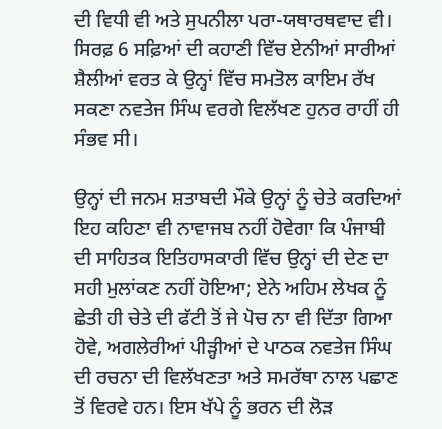ਦੀ ਵਿਧੀ ਵੀ ਅਤੇ ਸੁਪਨੀਲਾ ਪਰਾ-ਯਥਾਰਥਵਾਦ ਵੀ। ਸਿਰਫ਼ 6 ਸਫ਼ਿਆਂ ਦੀ ਕਹਾਣੀ ਵਿੱਚ ਏਨੀਆਂ ਸਾਰੀਆਂ ਸ਼ੈਲੀਆਂ ਵਰਤ ਕੇ ਉਨ੍ਹਾਂ ਵਿੱਚ ਸਮਤੋਲ ਕਾਇਮ ਰੱਖ ਸਕਣਾ ਨਵਤੇਜ ਸਿੰਘ ਵਰਗੇ ਵਿਲੱਖਣ ਹੁਨਰ ਰਾਹੀਂ ਹੀ ਸੰਭਵ ਸੀ।

ਉਨ੍ਹਾਂ ਦੀ ਜਨਮ ਸ਼ਤਾਬਦੀ ਮੌਕੇ ਉਨ੍ਹਾਂ ਨੂੰ ਚੇਤੇ ਕਰਦਿਆਂ ਇਹ ਕਹਿਣਾ ਵੀ ਨਾਵਾਜਬ ਨਹੀਂ ਹੋਵੇਗਾ ਕਿ ਪੰਜਾਬੀ ਦੀ ਸਾਹਿਤਕ ਇਤਿਹਾਸਕਾਰੀ ਵਿੱਚ ਉਨ੍ਹਾਂ ਦੀ ਦੇਣ ਦਾ ਸਹੀ ਮੁਲਾਂਕਣ ਨਹੀਂ ਹੋਇਆ; ਏਨੇ ਅਹਿਮ ਲੇਖਕ ਨੂੰ ਛੇਤੀ ਹੀ ਚੇਤੇ ਦੀ ਫੱਟੀ ਤੋਂ ਜੇ ਪੋਚ ਨਾ ਵੀ ਦਿੱਤਾ ਗਿਆ ਹੋਵੇ, ਅਗਲੇਰੀਆਂ ਪੀੜ੍ਹੀਆਂ ਦੇ ਪਾਠਕ ਨਵਤੇਜ ਸਿੰਘ ਦੀ ਰਚਨਾ ਦੀ ਵਿਲੱਖਣਤਾ ਅਤੇ ਸਮਰੱਥਾ ਨਾਲ ਪਛਾਣ ਤੋਂ ਵਿਰਵੇ ਹਨ। ਇਸ ਖੱਪੇ ਨੂੰ ਭਰਨ ਦੀ ਲੋੜ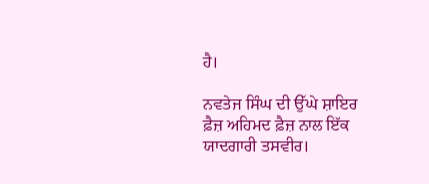ਹੈ।

ਨਵਤੇਜ ਸਿੰਘ ਦੀ ਉੱਘੇ ਸ਼ਾਇਰ ਫ਼ੈਜ਼ ਅਹਿਮਦ ਫ਼ੈਜ਼ ਨਾਲ ਇੱਕ ਯਾਦਗਾਰੀ ਤਸਵੀਰ।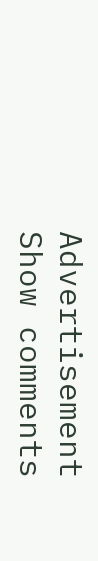Advertisement
Show comments